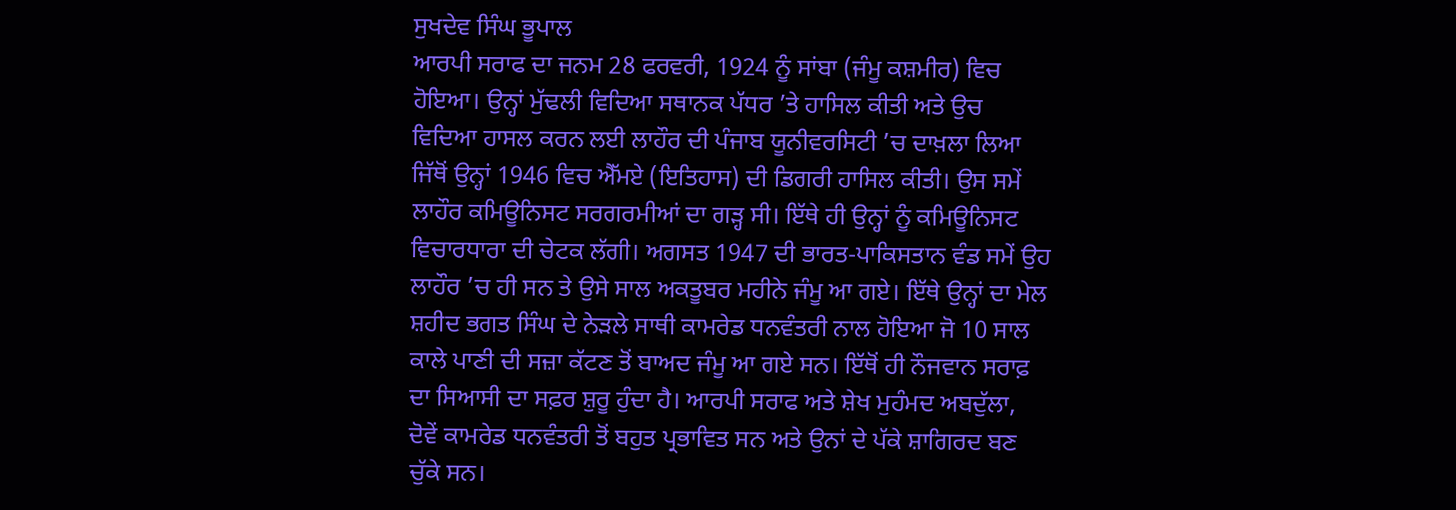ਸੁਖਦੇਵ ਸਿੰਘ ਭੂਪਾਲ
ਆਰਪੀ ਸਰਾਫ ਦਾ ਜਨਮ 28 ਫਰਵਰੀ, 1924 ਨੂੰ ਸਾਂਬਾ (ਜੰਮੂ ਕਸ਼ਮੀਰ) ਵਿਚ ਹੋਇਆ। ਉਨ੍ਹਾਂ ਮੁੱਢਲੀ ਵਿਦਿਆ ਸਥਾਨਕ ਪੱਧਰ ’ਤੇ ਹਾਸਿਲ ਕੀਤੀ ਅਤੇ ਉਚ ਵਿਦਿਆ ਹਾਸਲ ਕਰਨ ਲਈ ਲਾਹੌਰ ਦੀ ਪੰਜਾਬ ਯੂਨੀਵਰਸਿਟੀ ’ਚ ਦਾਖ਼ਲਾ ਲਿਆ ਜਿੱਥੋਂ ਉਨ੍ਹਾਂ 1946 ਵਿਚ ਐੱਮਏ (ਇਤਿਹਾਸ) ਦੀ ਡਿਗਰੀ ਹਾਸਿਲ ਕੀਤੀ। ਉਸ ਸਮੇਂ ਲਾਹੌਰ ਕਮਿਊਨਿਸਟ ਸਰਗਰਮੀਆਂ ਦਾ ਗੜ੍ਹ ਸੀ। ਇੱਥੇ ਹੀ ਉਨ੍ਹਾਂ ਨੂੰ ਕਮਿਊਨਿਸਟ ਵਿਚਾਰਧਾਰਾ ਦੀ ਚੇਟਕ ਲੱਗੀ। ਅਗਸਤ 1947 ਦੀ ਭਾਰਤ-ਪਾਕਿਸਤਾਨ ਵੰਡ ਸਮੇਂ ਉਹ ਲਾਹੌਰ ’ਚ ਹੀ ਸਨ ਤੇ ਉਸੇ ਸਾਲ ਅਕਤੂਬਰ ਮਹੀਨੇ ਜੰਮੂ ਆ ਗਏ। ਇੱਥੇ ਉਨ੍ਹਾਂ ਦਾ ਮੇਲ ਸ਼ਹੀਦ ਭਗਤ ਸਿੰਘ ਦੇ ਨੇੜਲੇ ਸਾਥੀ ਕਾਮਰੇਡ ਧਨਵੰਤਰੀ ਨਾਲ ਹੋਇਆ ਜੋ 10 ਸਾਲ ਕਾਲੇ ਪਾਣੀ ਦੀ ਸਜ਼ਾ ਕੱਟਣ ਤੋਂ ਬਾਅਦ ਜੰਮੂ ਆ ਗਏ ਸਨ। ਇੱਥੋਂ ਹੀ ਨੌਜਵਾਨ ਸਰਾਫ਼ ਦਾ ਸਿਆਸੀ ਦਾ ਸਫ਼ਰ ਸ਼ੁਰੂ ਹੁੰਦਾ ਹੈ। ਆਰਪੀ ਸਰਾਫ ਅਤੇ ਸ਼ੇਖ ਮੁਹੰਮਦ ਅਬਦੁੱਲਾ, ਦੋਵੇਂ ਕਾਮਰੇਡ ਧਨਵੰਤਰੀ ਤੋਂ ਬਹੁਤ ਪ੍ਰਭਾਵਿਤ ਸਨ ਅਤੇ ਉਨਾਂ ਦੇ ਪੱਕੇ ਸ਼ਾਗਿਰਦ ਬਣ ਚੁੱਕੇ ਸਨ।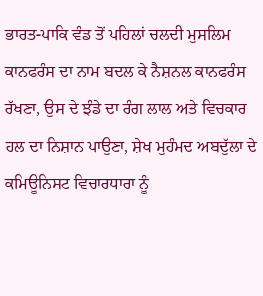ਭਾਰਤ-ਪਾਕਿ ਵੰਡ ਤੋਂ ਪਹਿਲਾਂ ਚਲਦੀ ਮੁਸਲਿਮ ਕਾਨਫਰੰਸ ਦਾ ਨਾਮ ਬਦਲ ਕੇ ਨੈਸ਼ਨਲ ਕਾਨਫਰੰਸ ਰੱਖਣਾ, ਉਸ ਦੇ ਝੰਡੇ ਦਾ ਰੰਗ ਲਾਲ ਅਤੇ ਵਿਚਕਾਰ ਹਲ ਦਾ ਨਿਸ਼ਾਨ ਪਾਉਣਾ, ਸ਼ੇਖ ਮੁਹੰਮਦ ਅਬਦੁੱਲਾ ਦੇ ਕਮਿਊਨਿਸਟ ਵਿਚਾਰਧਾਰਾ ਨੂੰ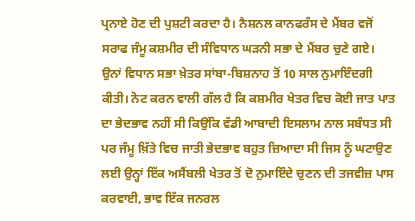ਪ੍ਰਨਾਏ ਹੋਣ ਦੀ ਪੁਸ਼ਟੀ ਕਰਦਾ ਹੈ। ਨੈਸ਼ਨਲ ਕਾਨਫਰੰਸ ਦੇ ਮੈਂਬਰ ਵਜੋਂ ਸਰਾਫ ਜੰਮੂ ਕਸ਼ਮੀਰ ਦੀ ਸੰਵਿਧਾਨ ਘੜਨੀ ਸਭਾ ਦੇ ਮੈਂਬਰ ਚੁਣੇ ਗਏ। ਉਨਾਂ ਵਿਧਾਨ ਸਭਾ ਖ਼ੇਤਰ ਸਾਂਬਾ-ਬਿਸ਼ਨਾਹ ਤੋਂ 10 ਸਾਲ ਨੁਮਾਇੰਦਗੀ ਕੀਤੀ। ਨੋਟ ਕਰਨ ਵਾਲੀ ਗੱਲ ਹੈ ਕਿ ਕਸ਼ਮੀਰ ਖੇਤਰ ਵਿਚ ਕੋਈ ਜਾਤ ਪਾਤ ਦਾ ਭੇਦਭਾਵ ਨਹੀਂ ਸੀ ਕਿਉਂਕਿ ਵੱਡੀ ਆਬਾਦੀ ਇਸਲਾਮ ਨਾਲ ਸਬੰਧਤ ਸੀ ਪਰ ਜੰਮੂ ਖ਼ਿੱਤੇ ਵਿਚ ਜਾਤੀ ਭੇਦਭਾਵ ਬਹੁਤ ਜ਼ਿਆਦਾ ਸੀ ਜਿਸ ਨੂੰ ਘਟਾਉਣ ਲਈ ਉਨ੍ਹਾਂ ਇੱਕ ਅਸੈਂਬਲੀ ਖੇਤਰ ਤੋਂ ਦੋ ਨੁਮਾਇੰਦੇ ਚੁਣਨ ਦੀ ਤਜਵੀਜ਼ ਪਾਸ ਕਰਵਾਈ, ਭਾਵ ਇੱਕ ਜਨਰਲ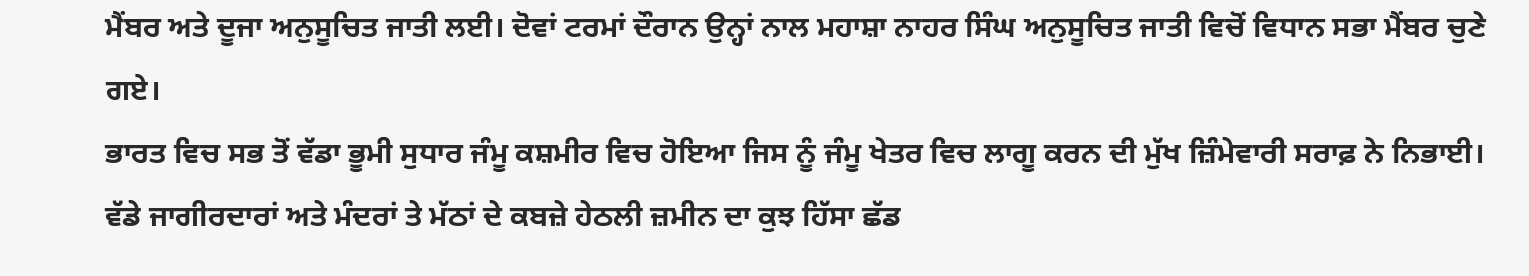ਮੈਂਬਰ ਅਤੇ ਦੂਜਾ ਅਨੁਸੂਚਿਤ ਜਾਤੀ ਲਈ। ਦੋਵਾਂ ਟਰਮਾਂ ਦੌਰਾਨ ਉਨ੍ਹਾਂ ਨਾਲ ਮਹਾਸ਼ਾ ਨਾਹਰ ਸਿੰਘ ਅਨੁਸੂਚਿਤ ਜਾਤੀ ਵਿਚੋਂ ਵਿਧਾਨ ਸਭਾ ਮੈਂਬਰ ਚੁਣੇ ਗਏ।
ਭਾਰਤ ਵਿਚ ਸਭ ਤੋਂ ਵੱਡਾ ਭੂਮੀ ਸੁਧਾਰ ਜੰਮੂ ਕਸ਼ਮੀਰ ਵਿਚ ਹੋਇਆ ਜਿਸ ਨੂੰ ਜੰਮੂ ਖੇਤਰ ਵਿਚ ਲਾਗੂ ਕਰਨ ਦੀ ਮੁੱਖ ਜ਼ਿੰਮੇਵਾਰੀ ਸਰਾਫ਼ ਨੇ ਨਿਭਾਈ। ਵੱਡੇ ਜਾਗੀਰਦਾਰਾਂ ਅਤੇ ਮੰਦਰਾਂ ਤੇ ਮੱਠਾਂ ਦੇ ਕਬਜ਼ੇ ਹੇਠਲੀ ਜ਼ਮੀਨ ਦਾ ਕੁਝ ਹਿੱਸਾ ਛੱਡ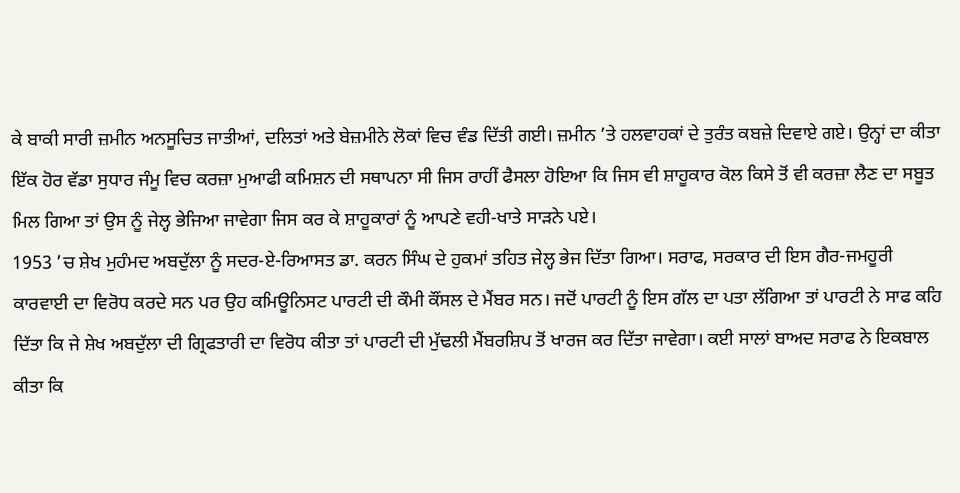ਕੇ ਬਾਕੀ ਸਾਰੀ ਜ਼ਮੀਨ ਅਨਸੂਚਿਤ ਜਾਤੀਆਂ, ਦਲਿਤਾਂ ਅਤੇ ਬੇਜ਼ਮੀਨੇ ਲੋਕਾਂ ਵਿਚ ਵੰਡ ਦਿੱਤੀ ਗਈ। ਜ਼ਮੀਨ ’ਤੇ ਹਲਵਾਹਕਾਂ ਦੇ ਤੁਰੰਤ ਕਬਜ਼ੇ ਦਿਵਾਏ ਗਏ। ਉਨ੍ਹਾਂ ਦਾ ਕੀਤਾ ਇੱਕ ਹੋਰ ਵੱਡਾ ਸੁਧਾਰ ਜੰਮੂ ਵਿਚ ਕਰਜ਼ਾ ਮੁਆਫੀ ਕਮਿਸ਼ਨ ਦੀ ਸਥਾਪਨਾ ਸੀ ਜਿਸ ਰਾਹੀਂ ਫੈਸਲਾ ਹੋਇਆ ਕਿ ਜਿਸ ਵੀ ਸ਼ਾਹੂਕਾਰ ਕੋਲ ਕਿਸੇ ਤੋਂ ਵੀ ਕਰਜ਼ਾ ਲੈਣ ਦਾ ਸਬੂਤ ਮਿਲ ਗਿਆ ਤਾਂ ਉਸ ਨੂੰ ਜੇਲ੍ਹ ਭੇਜਿਆ ਜਾਵੇਗਾ ਜਿਸ ਕਰ ਕੇ ਸ਼ਾਹੂਕਾਰਾਂ ਨੂੰ ਆਪਣੇ ਵਹੀ-ਖਾਤੇ ਸਾੜਨੇ ਪਏ।
1953 ’ਚ ਸ਼ੇਖ ਮੁਹੰਮਦ ਅਬਦੁੱਲਾ ਨੂੰ ਸਦਰ-ਏ-ਰਿਆਸਤ ਡਾ. ਕਰਨ ਸਿੰਘ ਦੇ ਹੁਕਮਾਂ ਤਹਿਤ ਜੇਲ੍ਹ ਭੇਜ ਦਿੱਤਾ ਗਿਆ। ਸਰਾਫ, ਸਰਕਾਰ ਦੀ ਇਸ ਗੈਰ-ਜਮਹੂਰੀ ਕਾਰਵਾਈ ਦਾ ਵਿਰੋਧ ਕਰਦੇ ਸਨ ਪਰ ਉਹ ਕਮਿਊਨਿਸਟ ਪਾਰਟੀ ਦੀ ਕੌਮੀ ਕੌਂਸਲ ਦੇ ਮੈਂਬਰ ਸਨ। ਜਦੋਂ ਪਾਰਟੀ ਨੂੰ ਇਸ ਗੱਲ ਦਾ ਪਤਾ ਲੱਗਿਆ ਤਾਂ ਪਾਰਟੀ ਨੇ ਸਾਫ ਕਹਿ ਦਿੱਤਾ ਕਿ ਜੇ ਸ਼ੇਖ ਅਬਦੁੱਲਾ ਦੀ ਗ੍ਰਿਫਤਾਰੀ ਦਾ ਵਿਰੋਧ ਕੀਤਾ ਤਾਂ ਪਾਰਟੀ ਦੀ ਮੁੱਢਲੀ ਮੈਂਬਰਸ਼ਿਪ ਤੋਂ ਖਾਰਜ ਕਰ ਦਿੱਤਾ ਜਾਵੇਗਾ। ਕਈ ਸਾਲਾਂ ਬਾਅਦ ਸਰਾਫ ਨੇ ਇਕਬਾਲ ਕੀਤਾ ਕਿ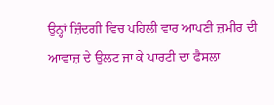ਉਨ੍ਹਾਂ ਜ਼ਿੰਦਗੀ ਵਿਚ ਪਹਿਲੀ ਵਾਰ ਆਪਣੀ ਜ਼ਮੀਰ ਦੀ ਆਵਾਜ਼ ਦੇ ਉਲਟ ਜਾ ਕੇ ਪਾਰਟੀ ਦਾ ਫੈਸਲਾ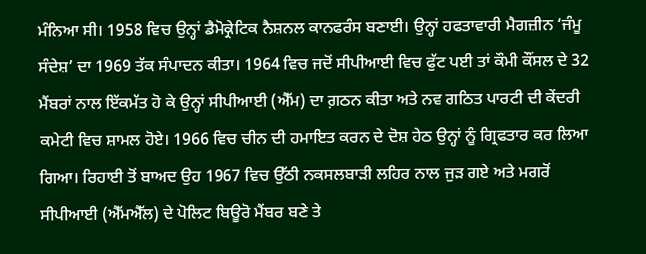ਮੰਨਿਆ ਸੀ। 1958 ਵਿਚ ਉਨ੍ਹਾਂ ਡੈਮੋਕ੍ਰੇਟਿਕ ਨੈਸ਼ਨਲ ਕਾਨਫਰੰਸ ਬਣਾਈ। ਉਨ੍ਹਾਂ ਹਫਤਾਵਾਰੀ ਮੈਗਜ਼ੀਨ ‘ਜੰਮੂ ਸੰਦੇਸ਼’ ਦਾ 1969 ਤੱਕ ਸੰਪਾਦਨ ਕੀਤਾ। 1964 ਵਿਚ ਜਦੋਂ ਸੀਪੀਆਈ ਵਿਚ ਫੁੱਟ ਪਈ ਤਾਂ ਕੌਮੀ ਕੌਂਸਲ ਦੇ 32 ਮੈਂਬਰਾਂ ਨਾਲ ਇੱਕਮੱਤ ਹੋ ਕੇ ਉਨ੍ਹਾਂ ਸੀਪੀਆਈ (ਐੱਮ) ਦਾ ਗ਼ਠਨ ਕੀਤਾ ਅਤੇ ਨਵ ਗਠਿਤ ਪਾਰਟੀ ਦੀ ਕੇਂਦਰੀ ਕਮੇਟੀ ਵਿਚ ਸ਼ਾਮਲ ਹੋਏ। 1966 ਵਿਚ ਚੀਨ ਦੀ ਹਮਾਇਤ ਕਰਨ ਦੇ ਦੋਸ਼ ਹੇਠ ਉਨ੍ਹਾਂ ਨੂੰ ਗ੍ਰਿਫਤਾਰ ਕਰ ਲਿਆ ਗਿਆ। ਰਿਹਾਈ ਤੋਂ ਬਾਅਦ ਉਹ 1967 ਵਿਚ ਉੱਠੀ ਨਕਸਲਬਾੜੀ ਲਹਿਰ ਨਾਲ ਜੁੜ ਗਏ ਅਤੇ ਮਗਰੋਂ ਸੀਪੀਆਈ (ਐੱਮਐੱਲ) ਦੇ ਪੋਲਿਟ ਬਿਊਰੋ ਮੈਂਬਰ ਬਣੇ ਤੇ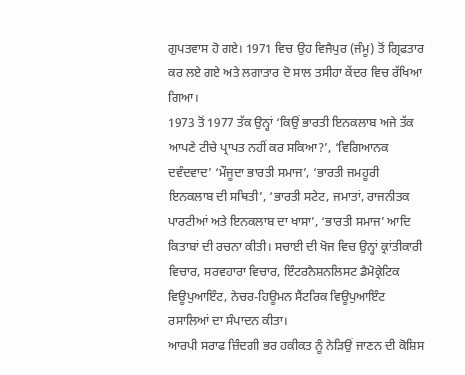ਗੁਪਤਵਾਸ ਹੋ ਗਏ। 1971 ਵਿਚ ਉਹ ਵਿਜੈਪੁਰ (ਜੰਮੂ) ਤੋਂ ਗ੍ਰਿਫਤਾਰ ਕਰ ਲਏ ਗਏ ਅਤੇ ਲਗਾਤਾਰ ਦੋ ਸਾਲ ਤਸੀਹਾ ਕੇਂਦਰ ਵਿਚ ਰੱਖਿਆ ਗਿਆ।
1973 ਤੋਂ 1977 ਤੱਕ ਉਨ੍ਹਾਂ ‘ਕਿਉਂ ਭਾਰਤੀ ਇਨਕਲਾਬ ਅਜੇ ਤੱਕ ਆਪਣੇ ਟੀਚੇ ਪ੍ਰਾਪਤ ਨਹੀਂ ਕਰ ਸਕਿਆ?’, ‘ਵਿਗਿਆਨਕ ਦਵੰਦਵਾਦ’ ‘ਮੌਜੂਦਾ ਭਾਰਤੀ ਸਮਾਜ’, ‘ਭਾਰਤੀ ਜਮਹੂਰੀ ਇਨਕਲਾਬ ਦੀ ਸਥਿਤੀ’, ‘ਭਾਰਤੀ ਸਟੇਟ, ਜਮਾਤਾਂ, ਰਾਜਨੀਤਕ ਪਾਰਟੀਆਂ ਅਤੇ ਇਨਕਲਾਬ ਦਾ ਖਾਸਾ’, ‘ਭਾਰਤੀ ਸਮਾਜ’ ਆਦਿ ਕਿਤਾਬਾਂ ਦੀ ਰਚਨਾ ਕੀਤੀ। ਸਚਾਈ ਦੀ ਖੋਜ ਵਿਚ ਉਨ੍ਹਾਂ ਕ੍ਰਾਂਤੀਕਾਰੀ ਵਿਚਾਰ, ਸਰਵਹਾਰਾ ਵਿਚਾਰ, ਇੰਟਰਨੈਸ਼ਨਲਿਸਟ ਡੈਮੋਕ੍ਰੇਟਿਕ ਵਿਊਪੁਆਇੰਟ, ਨੇਚਰ-ਹਿਊਮਨ ਸੈਂਟਰਿਕ ਵਿਊਪੁਆਇੰਟ ਰਸਾਲਿਆਂ ਦਾ ਸੰਪਾਦਨ ਕੀਤਾ।
ਆਰਪੀ ਸਰਾਫ ਜ਼ਿੰਦਗੀ ਭਰ ਹਕੀਕਤ ਨੂੰ ਨੇੜਿਉਂ ਜਾਣਨ ਦੀ ਕੋਸ਼ਿਸ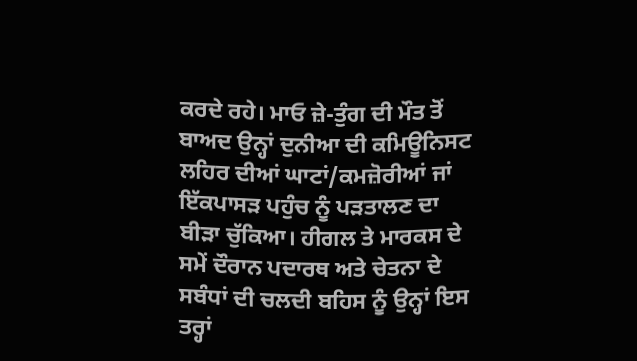ਕਰਦੇ ਰਹੇ। ਮਾਓ ਜ਼ੇ-ਤੁੰਗ ਦੀ ਮੌਤ ਤੋਂ ਬਾਅਦ ਉਨ੍ਹਾਂ ਦੁਨੀਆ ਦੀ ਕਮਿਊਨਿਸਟ ਲਹਿਰ ਦੀਆਂ ਘਾਟਾਂ/ਕਮਜ਼ੋਰੀਆਂ ਜਾਂ ਇੱਕਪਾਸੜ ਪਹੁੰਚ ਨੂੰ ਪੜਤਾਲਣ ਦਾ ਬੀੜਾ ਚੁੱਕਿਆ। ਹੀਗਲ ਤੇ ਮਾਰਕਸ ਦੇ ਸਮੇਂ ਦੌਰਾਨ ਪਦਾਰਥ ਅਤੇ ਚੇਤਨਾ ਦੇ ਸਬੰਧਾਂ ਦੀ ਚਲਦੀ ਬਹਿਸ ਨੂੰ ਉਨ੍ਹਾਂ ਇਸ ਤਰ੍ਹਾਂ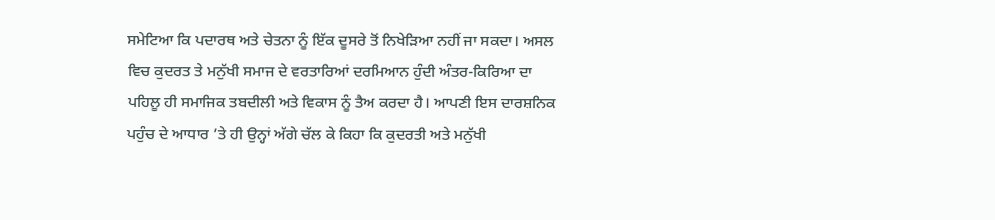ਸਮੇਟਿਆ ਕਿ ਪਦਾਰਥ ਅਤੇ ਚੇਤਨਾ ਨੂੰ ਇੱਕ ਦੂਸਰੇ ਤੋਂ ਨਿਖੇੜਿਆ ਨਹੀਂ ਜਾ ਸਕਦਾ। ਅਸਲ ਵਿਚ ਕੁਦਰਤ ਤੇ ਮਨੁੱਖੀ ਸਮਾਜ ਦੇ ਵਰਤਾਰਿਆਂ ਦਰਮਿਆਨ ਹੁੰਦੀ ਅੰਤਰ-ਕਿਰਿਆ ਦਾ ਪਹਿਲੂ ਹੀ ਸਮਾਜਿਕ ਤਬਦੀਲੀ ਅਤੇ ਵਿਕਾਸ ਨੂੰ ਤੈਅ ਕਰਦਾ ਹੈ। ਆਪਣੀ ਇਸ ਦਾਰਸ਼ਨਿਕ ਪਹੁੰਚ ਦੇ ਆਧਾਰ ’ਤੇ ਹੀ ਉਨ੍ਹਾਂ ਅੱਗੇ ਚੱਲ ਕੇ ਕਿਹਾ ਕਿ ਕੁਦਰਤੀ ਅਤੇ ਮਨੁੱਖੀ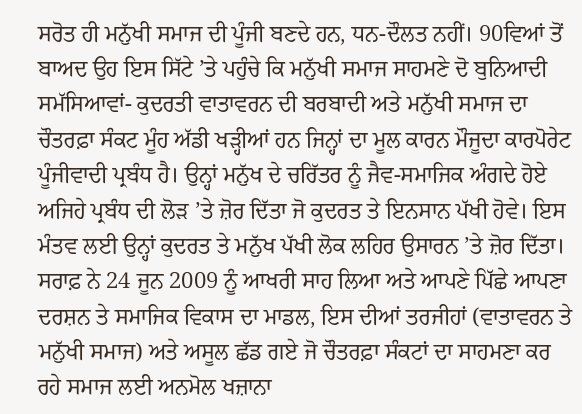ਸਰੋਤ ਹੀ ਮਨੁੱਖੀ ਸਮਾਜ ਦੀ ਪੂੰਜੀ ਬਣਦੇ ਹਨ, ਧਨ-ਦੌਲਤ ਨਹੀਂ। 90ਵਿਆਂ ਤੋਂ ਬਾਅਦ ਉਹ ਇਸ ਸਿੱਟੇ ’ਤੇ ਪਹੁੰਚੇ ਕਿ ਮਨੁੱਖੀ ਸਮਾਜ ਸਾਹਮਣੇ ਦੋ ਬੁਨਿਆਦੀ ਸਮੱਸਿਆਵਾਂ- ਕੁਦਰਤੀ ਵਾਤਾਵਰਨ ਦੀ ਬਰਬਾਦੀ ਅਤੇ ਮਨੁੱਖੀ ਸਮਾਜ ਦਾ ਚੌਤਰਫ਼ਾ ਸੰਕਟ ਮੂੰਹ ਅੱਡੀ ਖੜ੍ਹੀਆਂ ਹਨ ਜਿਨ੍ਹਾਂ ਦਾ ਮੂਲ ਕਾਰਨ ਮੌਜੂਦਾ ਕਾਰਪੋਰੇਟ ਪੂੰਜੀਵਾਦੀ ਪ੍ਰਬੰਧ ਹੈ। ਉਨ੍ਹਾਂ ਮਨੁੱਖ ਦੇ ਚਰਿੱਤਰ ਨੂੰ ਜੈਵ-ਸਮਾਜਿਕ ਅੰਗਦੇ ਹੋਏ ਅਜਿਹੇ ਪ੍ਰਬੰਧ ਦੀ ਲੋੜ ’ਤੇ ਜ਼ੋਰ ਦਿੱਤਾ ਜੋ ਕੁਦਰਤ ਤੇ ਇਨਸਾਨ ਪੱਖੀ ਹੋਵੇ। ਇਸ ਮੰਤਵ ਲਈ ਉਨ੍ਹਾਂ ਕੁਦਰਤ ਤੇ ਮਨੁੱਖ ਪੱਖੀ ਲੋਕ ਲਹਿਰ ਉਸਾਰਨ ’ਤੇ ਜ਼ੋਰ ਦਿੱਤਾ।
ਸਰਾਫ਼ ਨੇ 24 ਜੂਨ 2009 ਨੂੰ ਆਖਰੀ ਸਾਹ ਲਿਆ ਅਤੇ ਆਪਣੇ ਪਿੱਛੇ ਆਪਣਾ ਦਰਸ਼ਨ ਤੇ ਸਮਾਜਿਕ ਵਿਕਾਸ ਦਾ ਮਾਡਲ, ਇਸ ਦੀਆਂ ਤਰਜੀਹਾਂ (ਵਾਤਾਵਰਨ ਤੇ ਮਨੁੱਖੀ ਸਮਾਜ) ਅਤੇ ਅਸੂਲ ਛੱਡ ਗਏ ਜੋ ਚੌਤਰਫ਼ਾ ਸੰਕਟਾਂ ਦਾ ਸਾਹਮਣਾ ਕਰ ਰਹੇ ਸਮਾਜ ਲਈ ਅਨਮੋਲ ਖਜ਼ਾਨਾ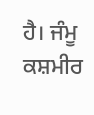ਹੈ। ਜੰਮੂ ਕਸ਼ਮੀਰ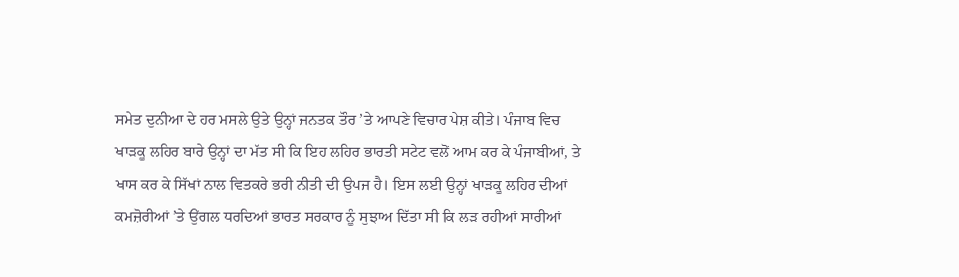ਸਮੇਤ ਦੁਨੀਆ ਦੇ ਹਰ ਮਸਲੇ ਉਤੇ ਉਨ੍ਹਾਂ ਜਨਤਕ ਤੌਰ ’ਤੇ ਆਪਣੇ ਵਿਚਾਰ ਪੇਸ਼ ਕੀਤੇ। ਪੰਜਾਬ ਵਿਚ ਖਾੜਕੂ ਲਹਿਰ ਬਾਰੇ ਉਨ੍ਹਾਂ ਦਾ ਮੱਤ ਸੀ ਕਿ ਇਹ ਲਹਿਰ ਭਾਰਤੀ ਸਟੇਟ ਵਲੋਂ ਆਮ ਕਰ ਕੇ ਪੰਜਾਬੀਆਂ, ਤੇ ਖਾਸ ਕਰ ਕੇ ਸਿੱਖਾਂ ਨਾਲ ਵਿਤਕਰੇ ਭਰੀ ਨੀਤੀ ਦੀ ਉਪਜ ਹੈ। ਇਸ ਲਈ ਉਨ੍ਹਾਂ ਖਾੜਕੂ ਲਹਿਰ ਦੀਆਂ ਕਮਜ਼ੋਰੀਆਂ ’ਤੇ ਉਂਗਲ ਧਰਦਿਆਂ ਭਾਰਤ ਸਰਕਾਰ ਨੂੰ ਸੁਝਾਅ ਦਿੱਤਾ ਸੀ ਕਿ ਲੜ ਰਹੀਆਂ ਸਾਰੀਆਂ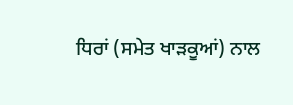ਧਿਰਾਂ (ਸਮੇਤ ਖਾੜਕੂਆਂ) ਨਾਲ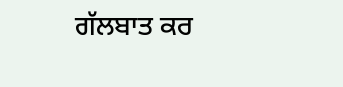ਗੱਲਬਾਤ ਕਰ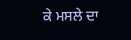ਕੇ ਮਸਲੇ ਦਾ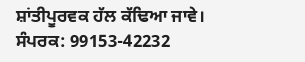ਸ਼ਾਂਤੀਪੂਰਵਕ ਹੱਲ ਕੱਢਿਆ ਜਾਵੇ।
ਸੰਪਰਕ: 99153-42232